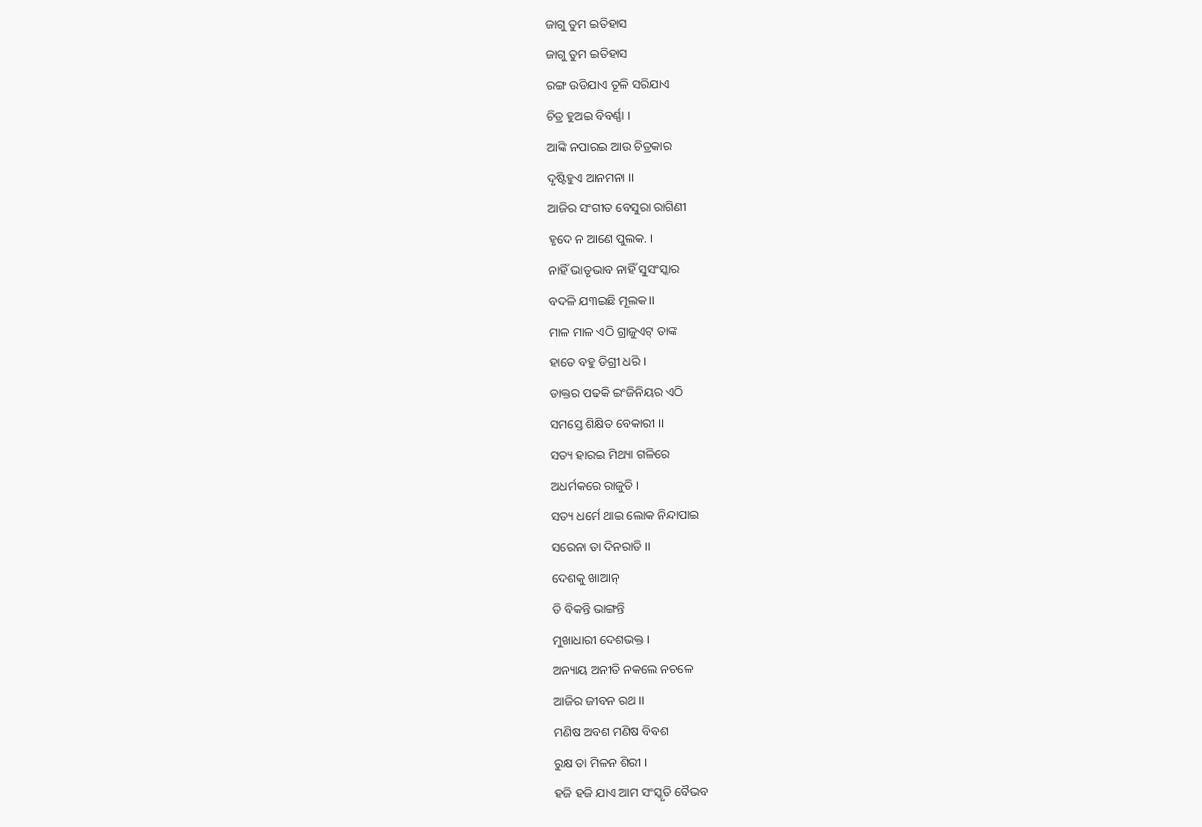ଜାଗୁ ତୁମ ଇତିହାସ
ଜାଗୁ ତୁମ ଇତିହାସ
ରଙ୍ଗ ଉଡିଯାଏ ତୂଳି ସରିଯାଏ
ଚିତ୍ର ହୁଅଇ ବିବର୍ଣ୍ଣା ।
ଆଙ୍କି ନପାରଇ ଆଉ ଚିତ୍ରକାର
ଦୃଷ୍ଟିହୁଏ ଆନମନା ।।
ଆଜିର ସଂଗୀତ ବେସୁରା ରାଗିଣୀ
ହୃଦେ ନ ଆଣେ ପୁଲକ. ।
ନାହିଁ ଭାତୃଭାବ ନାହିଁ ସୁସଂସ୍କାର
ବଦଳି ଯ୩ଇଛି ମୂଲକ।।
ମାଳ ମାଳ ଏଠି ଗ୍ରାଜୁଏଟ୍ ତାଙ୍କ
ହାତେ ବହୁ ଡିଗ୍ରୀ ଧରି ।
ଡାକ୍ତର ପଢକି ଇଂଜିନିୟର ଏଠି
ସମସ୍ତେ ଶିକ୍ଷିତ ବେକାରୀ ।।
ସତ୍ୟ ହାରଇ ମିଥ୍ୟା ଗଳିରେ
ଅଧର୍ମକରେ ରାଜୁତି ।
ସତ୍ୟ ଧର୍ମେ ଥାଇ ଲୋକ ନିନ୍ଦାପାଇ
ସରେନା ତା ଦିନରାତି ।।
ଦେଶକୁ ଖାଆନ୍
ତି ବିକନ୍ତି ଭାଙ୍ଗନ୍ତି
ମୁଖାଧାରୀ ଦେଶଭକ୍ତ ।
ଅନ୍ୟାୟ ଅନୀତି ନକଲେ ନଚଳେ
ଆଜିର ଜୀବନ ରଥ ।।
ମଣିଷ ଅବଶ ମଣିଷ ବିବଶ
ରୁକ୍ଷ ତା ମିଳନ ଶିରୀ ।
ହଜି ହଜି ଯାଏ ଆମ ସଂସ୍କୃତି ବୈଭବ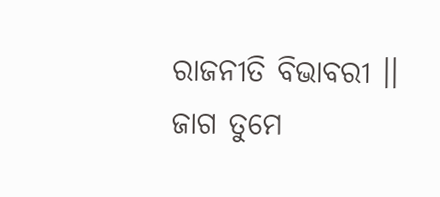ରାଜନୀତି ବିଭାବରୀ ।।
ଜାଗ ତୁମେ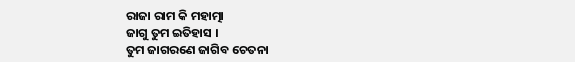ରାଜା ରାମ କି ମହାତ୍ମା
ଜାଗୁ ତୁମ ଇତିହାସ ।
ତୁମ ଜାଗରଣେ ଜାଗିବ ଚେତନା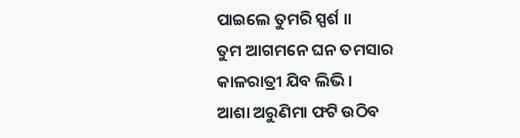ପାଇଲେ ତୁମରି ସ୍ପର୍ଶ ।।
ତୁମ ଆଗମନେ ଘନ ତମସାର
କାଳରାତ୍ରୀ ଯିବ ଲିଭି ।
ଆଶା ଅରୁଣିମା ଫଟି ଉଠିବ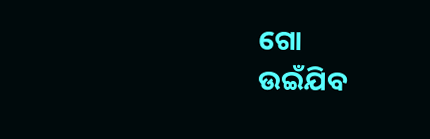ଗୋ
ଉଇଁଯିବ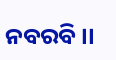ନବରବି ।।